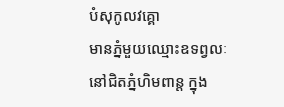បំសុកូលវគ្គោ
មានភ្នំមួយឈ្មោះឧទព្វលៈ នៅជិតភ្នំហិមពាន្ត ក្នុង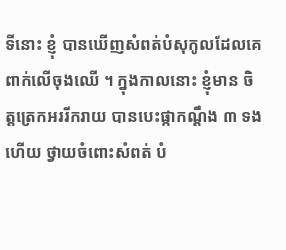ទីនោះ ខ្ញុំ បានឃើញសំពត់បំសុកូលដែលគេពាក់លើចុងឈើ ។ ក្នុងកាលនោះ ខ្ញុំមាន ចិត្តត្រេកអររីករាយ បានបេះផ្កាកណ្តឹង ៣ ទង ហើយ ថ្វាយចំពោះសំពត់ បំ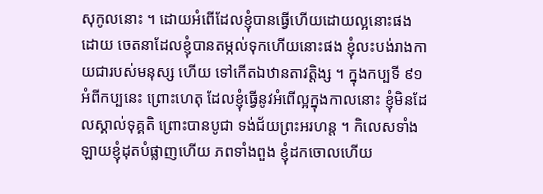សុកូលនោះ ។ ដោយអំពើដែលខ្ញុំបានធ្វើហើយដោយល្អនោះផង ដោយ ចេតនាដែលខ្ញុំបានតម្កល់ទុកហើយនោះផង ខ្ញុំលះបង់រាងកាយជារបស់មនុស្ស ហើយ ទៅកើតឯឋានតាវត្តិង្ស ។ ក្នុងកប្បទី ៩១ អំពីកប្បនេះ ព្រោះហេតុ ដែលខ្ញុំធ្វើនូវអំពើល្អក្នុងកាលនោះ ខ្ញុំមិនដែលស្គាល់ទុគ្គតិ ព្រោះបានបូជា ទង់ជ័យព្រះអរហន្ត ។ កិលេសទាំងឡាយខ្ញុំដុតបំផ្លាញហើយ ភពទាំងពួង ខ្ញុំដកចោលហើយ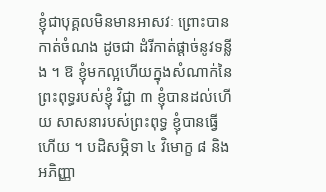ខ្ញុំជាបុគ្គលមិនមានអាសវៈ ព្រោះបានកាត់ចំណង ដូចជា ដំរីកាត់ផ្តាច់នូវទន្លីង ។ ឱ ខ្ញុំមកល្អហើយក្នុងសំណាក់នៃព្រះពុទ្ធរបស់ខ្ញុំ វិជ្ជា ៣ ខ្ញុំបានដល់ហើយ សាសនារបស់ព្រះពុទ្ធ ខ្ញុំបានធ្វើហើយ ។ បដិសម្ភិទា ៤ វិមោក្ខ ៨ និងអភិញ្ញា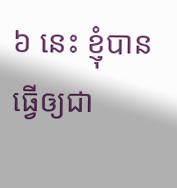៦ នេះ ខ្ញុំបានធ្វើឲ្យជា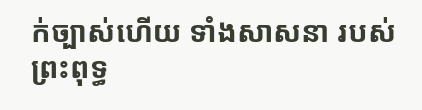ក់ច្បាស់ហើយ ទាំងសាសនា របស់ព្រះពុទ្ធ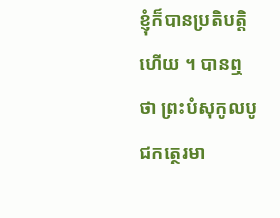ខ្ញុំក៏បានប្រតិបត្តិហើយ ។ បានឮថា ព្រះបំសុកូលបូជកត្ថេរមា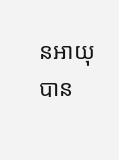នអាយុ បាន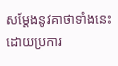សម្តែងនូវគាថាទាំងនេះ ដោយប្រការ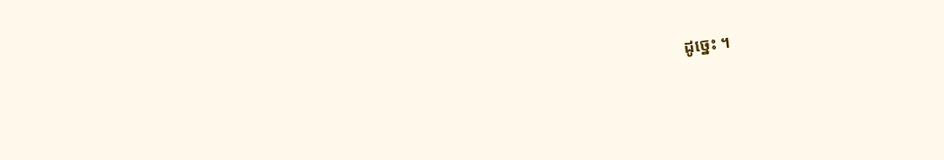ដូច្នេះ ។